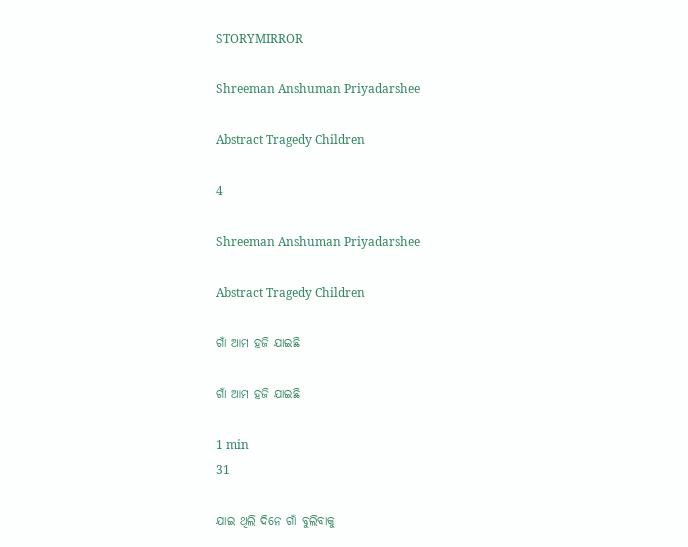STORYMIRROR

Shreeman Anshuman Priyadarshee

Abstract Tragedy Children

4

Shreeman Anshuman Priyadarshee

Abstract Tragedy Children

ଗାଁ ଆମ ହଜି ଯାଇଛି

ଗାଁ ଆମ ହଜି ଯାଇଛି

1 min
31

ଯାଇ ଥିଲି ଦିନେ ଗାଁ ବୁଲିବାକୁ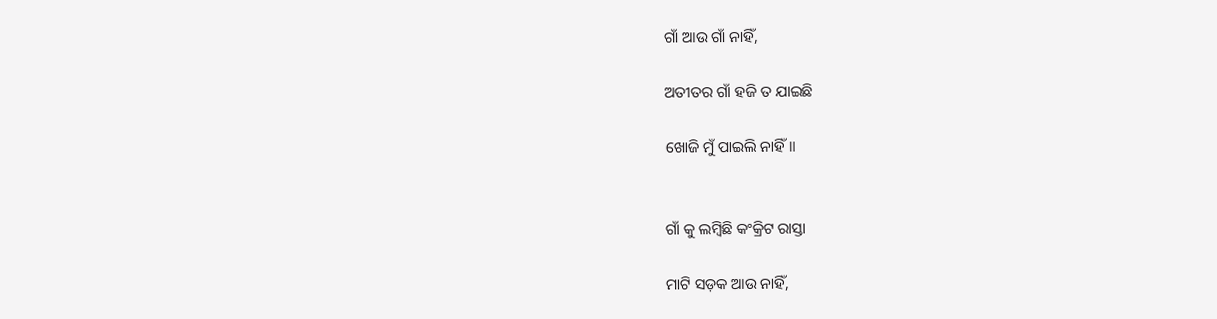ଗାଁ ଆଉ ଗାଁ ନାହିଁ,

ଅତୀତର ଗାଁ ହଜି ତ ଯାଇଛି

ଖୋଜି ମୁଁ ପାଇଲି ନାହିଁ॥


ଗାଁ କୁ ଲମ୍ବିଛି କଂକ୍ରିଟ ରାସ୍ତା

ମାଟି ସଡ଼କ ଆଉ ନାହିଁ,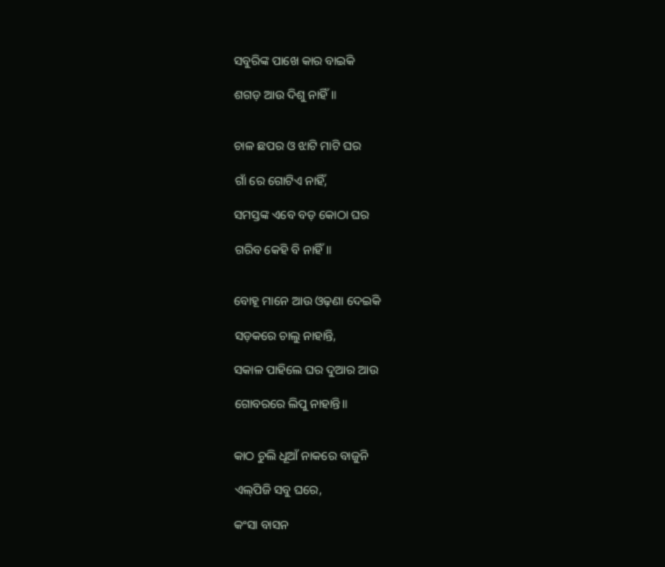ସବୁରିଙ୍କ ପାଖେ କାର ବାଇକି

ଶଗଡ଼ ଆଉ ଦିଶୁ ନାହିଁ॥


ଚାଳ ଛପର ଓ ଝାଟି ମାଟି ଘର

ଗାଁ ରେ ଗୋଟିଏ ନାହିଁ,

ସମସ୍ତଙ୍କ ଏବେ ବଡ଼ କୋଠା ଘର

ଗରିବ କେହି ବି ନାହିଁ॥


ବୋହୂ ମାନେ ଆଉ ଓଢ଼ଣା ଦେଇକି

ସଡ଼କରେ ଚାଲୁ ନାହାନ୍ତି,

ସକାଳ ପାହିଲେ ଘର ଦୁଆର ଆଉ

ଗୋବରରେ ଲିପୁ ନାହାନ୍ତି॥


କାଠ ଚୁଲି ଧୂଆଁ ନାକରେ ବାଜୁନି

ଏଲ୍‌ପିଜି ସବୁ ଘରେ,

କଂସା ବାସନ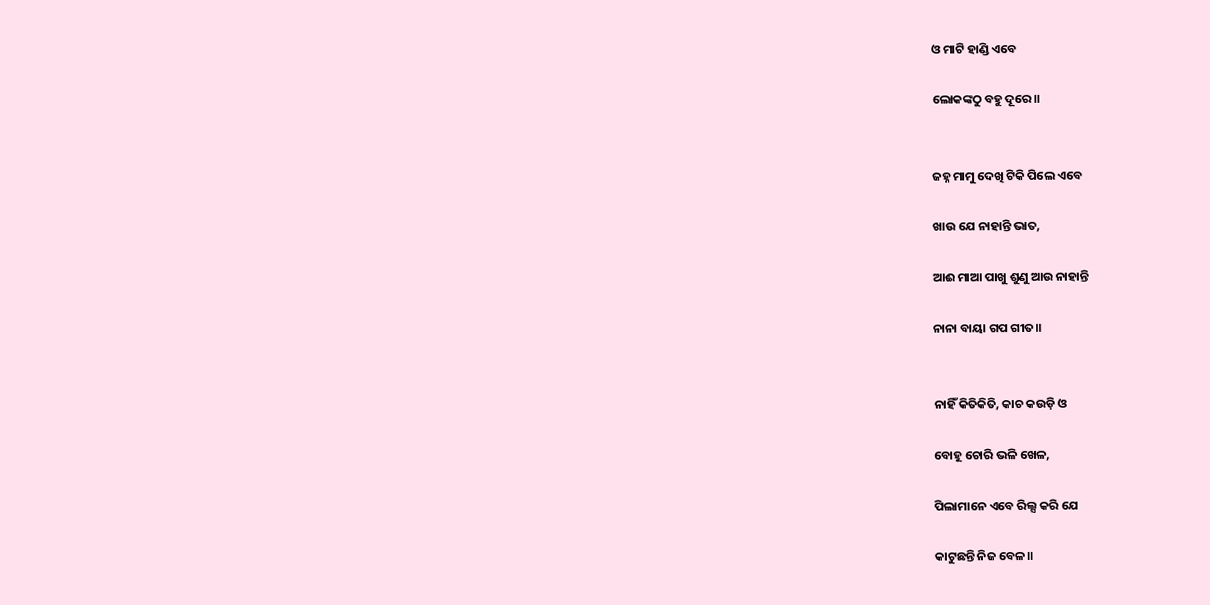ଓ ମାଟି ହାଣ୍ଡି ଏବେ

ଲୋକଙ୍କଠୁ ବହୁ ଦୂରେ॥


ଜହ୍ନ ମାମୁ ଦେଖି ଟିକି ପିଲେ ଏବେ

ଖାଉ ଯେ ନାହାନ୍ତି ଭାତ,

ଆଈ ମାଆ ପାଖୁ ଶୁଣୁ ଆଉ ନାହାନ୍ତି

ନାନା ବାୟା ଗପ ଗୀତ॥


ନାହିଁ କିତିକିତି, କାଚ କଉଡ଼ି ଓ

ବୋହୂ ଚୋରି ଭଳି ଖେଳ,

ପିଲାମାନେ ଏବେ ରିଲ୍ସ କରି ଯେ

କାଟୁଛନ୍ତି ନିଜ ବେଳ॥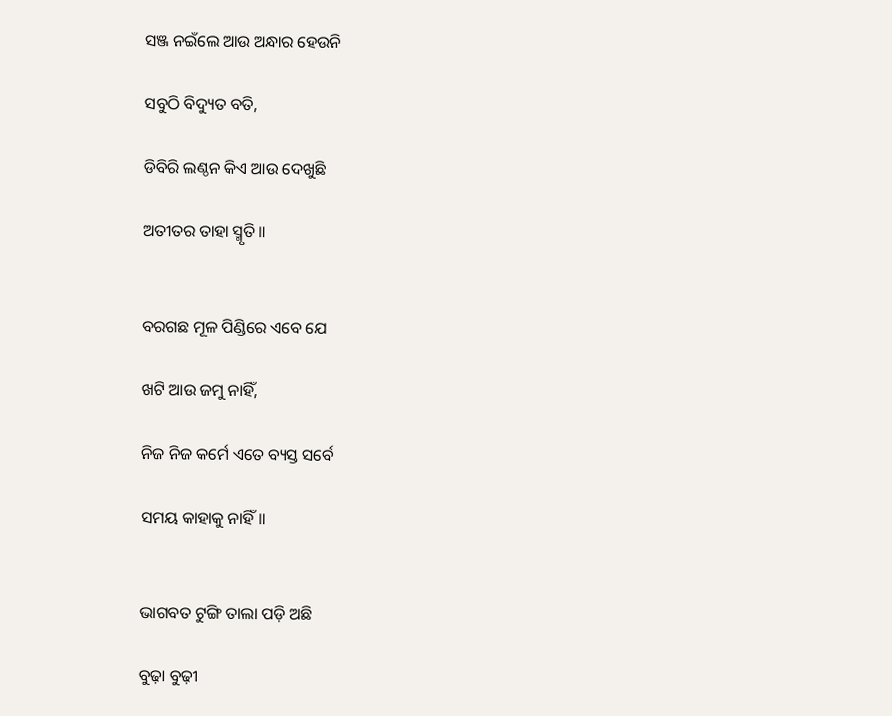ସଞ୍ଜ ନଇଁଲେ ଆଉ ଅନ୍ଧାର ହେଉନି

ସବୁଠି ବିଦ୍ୟୁତ ବତି,

ଡିବିରି ଲଣ୍ଠନ କିଏ ଆଉ ଦେଖୁଛି

ଅତୀତର ତାହା ସ୍ମୃତି॥


ବରଗଛ ମୂଳ ପିଣ୍ଡିରେ ଏବେ ଯେ

ଖଟି ଆଉ ଜମୁ ନାହିଁ,

ନିଜ ନିଜ କର୍ମେ ଏତେ ବ୍ୟସ୍ତ ସର୍ବେ

ସମୟ କାହାକୁ ନାହିଁ॥


ଭାଗବତ ଟୁଙ୍ଗି ତାଲା ପଡ଼ି ଅଛି

ବୁଢ଼ା ବୁଢ଼ୀ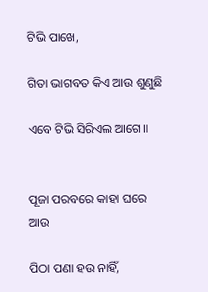ଟିଭି ପାଖେ,

ଗିତା ଭାଗବତ କିଏ ଆଉ ଶୁଣୁଛି

ଏବେ ଟିଭି ସିରିଏଲ ଆଗେ॥


ପୂଜା ପରବରେ କାହା ଘରେ ଆଉ

ପିଠା ପଣା ହଉ ନାହିଁ,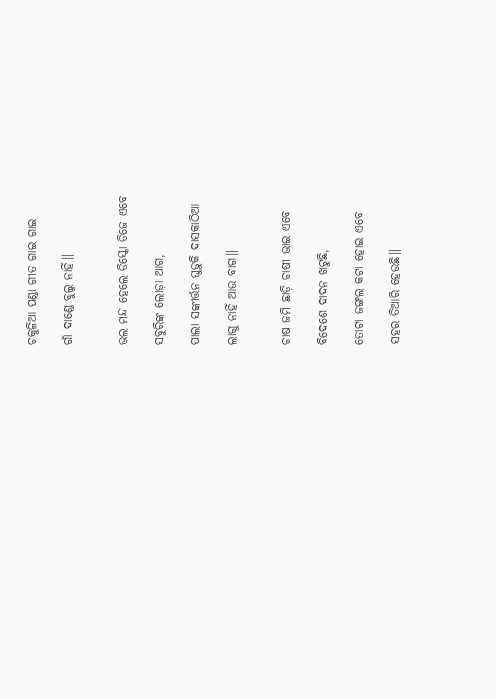ଚକୁଳିଆ ପଣ୍ଡା ଗୀତ ଗାଇ ଗାଇ

ଗାଁ ଦାଣ୍ଡେ ବୁଲୁ ନାହିଁ॥


ଭଲ ମନ୍ଦ ହେଲେ ଡିସ୍କୋ ଡିଜେ ଏବେ

ସବୁରିଙ୍କ ଲୋଡ଼ା ଆଗ,

ପାଲା ସଙ୍କୀର୍ତ୍ତନ ଘୁଡ଼ୁକି ଦାସକାଠିଆ

ଲାଗୁ ନାହିଁ ଆଉ ବାଗ॥


ଚାଷ ଜମି ଛାଡ଼ି ଚାଷୀ ଭାଇ ଏବେ

ବିଦେଶେ ଦାଦନ ଖଟୁଛି,

ତୋଟା ଜଙ୍ଗଲ କଟା ହୋଇ ଏବେ

ସହର ତିଆରି ହେଉଛି॥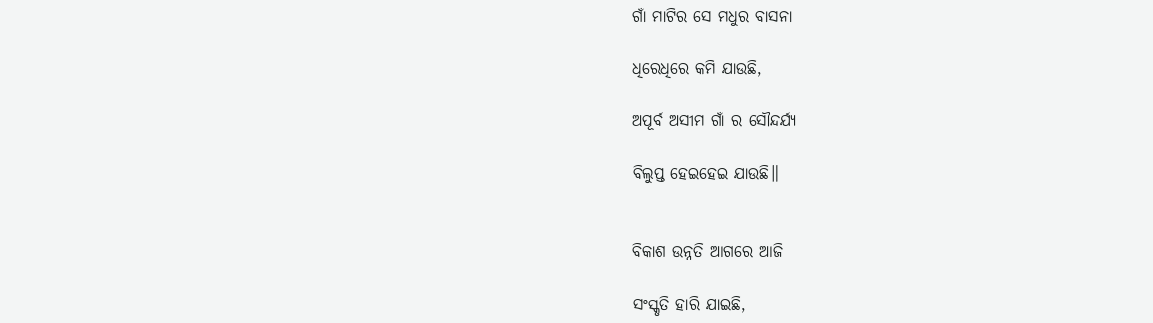ଗାଁ ମାଟିର ସେ ମଧୁର ବାସନା

ଧିରେଧିରେ କମି ଯାଉଛି,

ଅପୂର୍ବ ଅସୀମ ଗାଁ ର ସୌନ୍ଦର୍ଯ୍ୟ

ବିଲୁପ୍ତ ହେଇହେଇ ଯାଉଛି॥


ବିକାଶ ଉନ୍ନତି ଆଗରେ ଆଜି

ସଂସ୍କୃତି ହାରି ଯାଇଛି,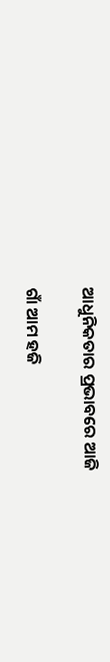ଆଧୁନିକତାର ପ୍ରଭାବରେ ଆଜି

ଗାଁ ଆମ ହଜି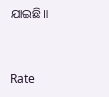ଯାଇଛି॥



Rate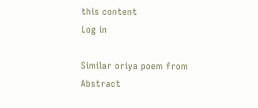this content
Log in

Similar oriya poem from Abstract